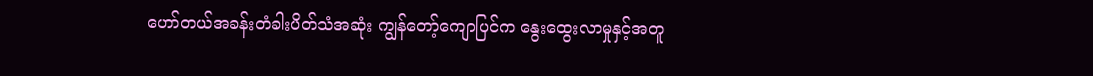ဟော်တယ်အခန်းတံခါးပိတ်သံအဆုံး ကျွန်တော့်ကျောပြင်က နွေးထွေးလာမှုနှင့်အတူ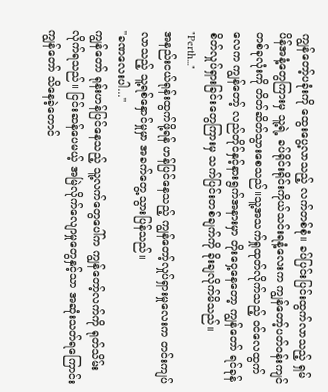ကျွန်တော့်ပခုံးကို ထွေးပွေ့လာသည့် လက်တစ်စုံ။ ခပ်ပြင်းပြင်းထွက်လာသည့် ရှမ်ပိန်အနံ့တွေကြားမှ သူ့ရဲ့ ခပ်ရိုင်းရိုင်းကိုယ်သင်းရနံ့လေးက ကျွန်တော့်ပတ်ဝန်းကျင်တစ်ခုလုံးကို တိတ်ဆိတ်သွားစေသည်။သူ့အသက်ရှုထုတ်လိုက်သည့် ဝင်လေထွက်လေက ကျွန်တော့် လည်တိုင်နှင့်နားရွက်အနားမှာ တိုးဝှေ့နေတော့ ကျွန်တော် ရင်ခုန်စိတ်လှုပ်ရှားခြင်းတွေကြားမှ သက်ပြင်းတစ်ချက်ကို ခိုးချလိုက်မိသည်။
"Perth..."
အနည်းငယ်ရုန်းထွက်ဖို့ရန် ဟန်ပြင်နေသည့် ကျွန်တော့်လှုပ်ရှားမှုလေးက တင်းကျပ်လာသည့် သူ့ရစ်နှောင်မှုမှာ အခက်တွေ့သွားပြန်သည်။
"ခဏလေးပါ..."
ကျွန်တော် ရုန်းဟန်ပြင်နေသည့် သူ့လက်တွေပေါ်က ကျွန်တော့်လက်ကို ရုတ်သိမ်းလိုက်ရသည်။ ငြင်းဆန်ပေမယ့် အမြဲလိုက်လျောမှုတွေနှင့်သာ အဆုံးသတ်ရကြောင်း ကျွန်တော် သိနေခဲ့တောင်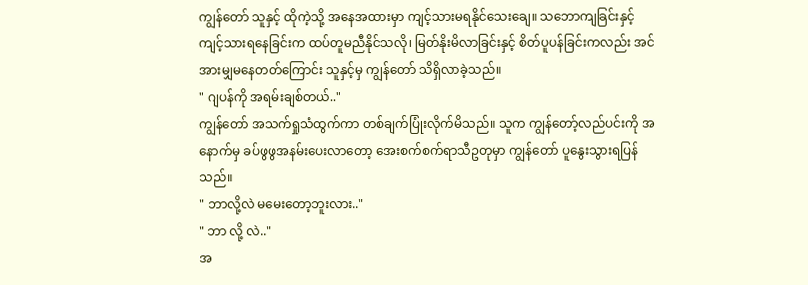ကျွန်တော် သူနှင့် ထိုကဲ့သို့ အနေအထားမှာ ကျင့်သားမရနိုင်သေးချေ။ သဘောကျခြင်းနှင့် ကျင့်သားရနေခြင်းက ထပ်တူမညီနိုင်သလို၊ မြတ်နိုးမိလာခြင်းနှင့် စိတ်ပူပန်ခြင်းကလည်း အင်အားမျှမနေတတ်ကြောင်း သူနှင့်မှ ကျွန်တော် သိရှိလာခဲ့သည်။
" ဂျပန်ကို အရမ်းချစ်တယ်.."
ကျွန်တော် အသက်ရှုသံထွက်ကာ တစ်ချက်ပြုံးလိုက်မိသည်။ သူက ကျွန်တော့်လည်ပင်းကို အနောက်မှ ခပ်ဖွဖွအနမ်းပေးလာတော့ အေးစက်စက်ရာသီဥတုမှာ ကျွန်တော် ပူနွေးသွားရပြန်သည်။
" ဘာလို့လဲ မမေးတော့ဘူးလား.."
" ဘာ လို့ လဲ.."
အ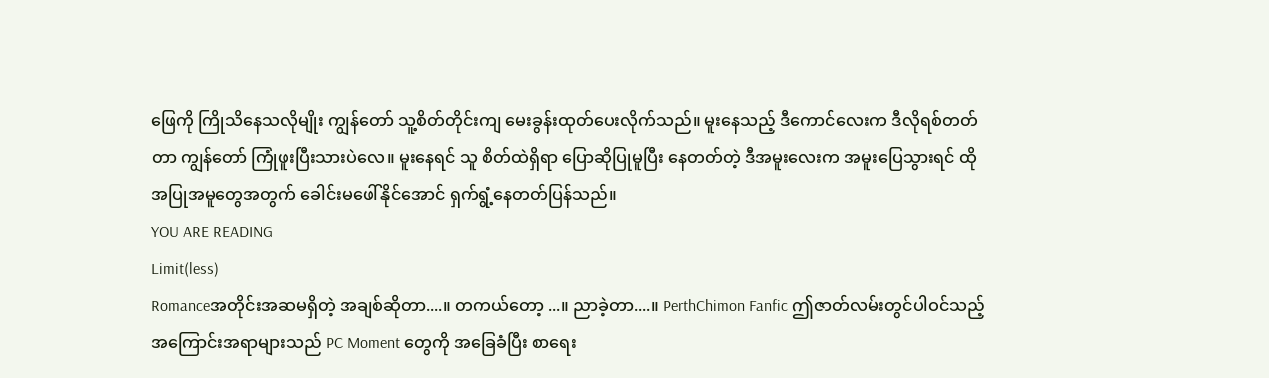ဖြေကို ကြိုသိနေသလိုမျိုး ကျွန်တော် သူ့စိတ်တိုင်းကျ မေးခွန်းထုတ်ပေးလိုက်သည်။ မူးနေသည့် ဒီကောင်လေးက ဒီလိုရစ်တတ်တာ ကျွန်တော် ကြုံဖူးပြီးသားပဲလေ။ မူးနေရင် သူ စိတ်ထဲရှိရာ ပြောဆိုပြုမူပြီး နေတတ်တဲ့ ဒီအမူးလေးက အမူးပြေသွားရင် ထိုအပြုအမူတွေအတွက် ခေါင်းမဖေါ်နိုင်အောင် ရှက်ရွံ့နေတတ်ပြန်သည်။
YOU ARE READING
Limit(less)
Romanceအတိုင်းအဆမရှိတဲ့ အချစ်ဆိုတာ....။ တကယ်တော့ ...။ ညာခဲ့တာ....။ PerthChimon Fanfic ဤဇာတ်လမ်းတွင်ပါဝင်သည့် အကြောင်းအရာများသည် PC Moment တွေကို အခြေခံပြီး စာရေး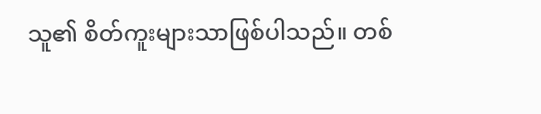သူ၏ စိတ်ကူးများသာဖြစ်ပါသည်။ တစ်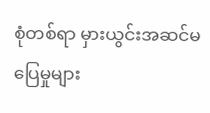စုံတစ်ရာ မှားယွင်းအဆင်မပြေမှုများ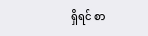ရှိရင် စာ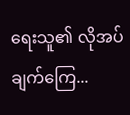ရေးသူ၏ လိုအပ်ချက်ကြေ...